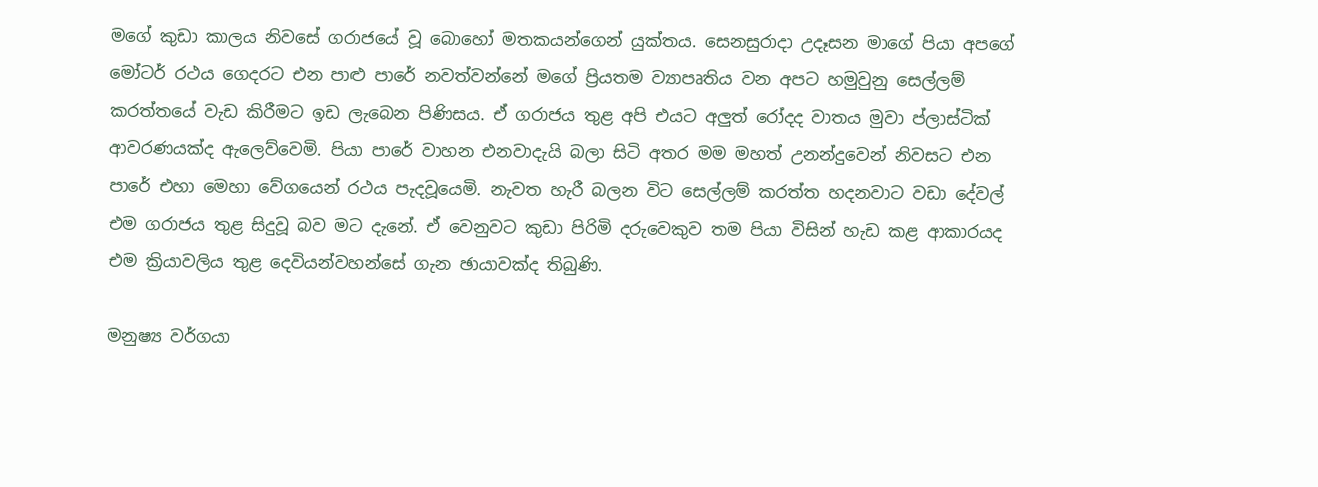මගේ කුඩා කාලය නිවසේ ගරාජයේ වූ බොහෝ මතකයන්ගෙන් යුක්තය. සෙනසුරාදා උදෑසන මාගේ පියා අපගේ මෝටර් රථය ගෙදරට එන පාළු පාරේ නවත්වන්නේ මගේ ප්‍රියතම ව්‍යාපෘතිය වන අපට හමුවුනු සෙල්ලම් කරත්තයේ වැඩ කිරීමට ඉඩ ලැබෙන පිණිසය. ඒ ගරාජය තුළ අපි එයට අලුත් රෝදද වාතය මුවා ප්ලාස්ටික් ආවරණයක්ද ඇලෙව්වෙමි. පියා පාරේ වාහන එනවාදැයි බලා සිටි අතර මම මහත් උනන්දුවෙන් නිවසට එන පාරේ එහා මෙහා වේගයෙන් රථය පැදවූයෙමි. නැවත හැරී බලන විට සෙල්ලම් කරත්ත හදනවාට වඩා දේවල් එම ගරාජය තුළ සිදුවූ බව මට දැනේ. ඒ වෙනුවට කුඩා පිරිමි දරුවෙකුව තම පියා විසින් හැඩ කළ ආකාරයද එම ක්‍රියාවලිය තුළ දෙවියන්වහන්සේ ගැන ඡායාවක්ද තිබුණි.

මනුෂ්‍ය වර්ගයා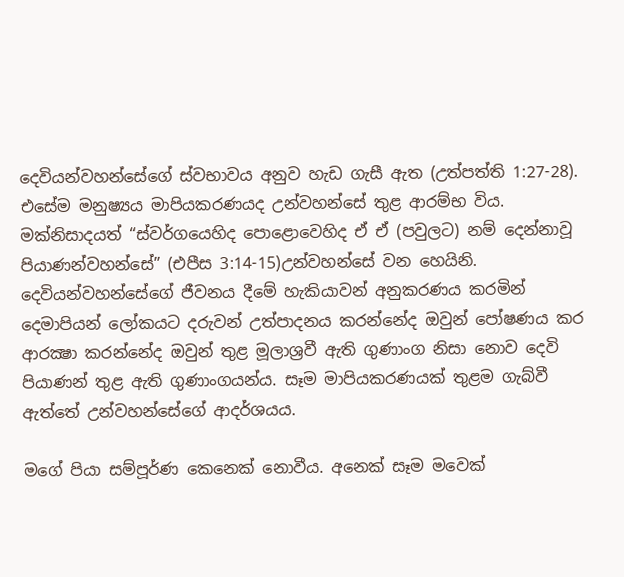දෙවියන්වහන්සේගේ ස්වභාවය අනුව හැඩ ගැසී ඇත (උත්පත්ති 1:27-28). එසේම මනුෂ්‍යය මාපියකරණයද උන්වහන්සේ තුළ ආරම්භ විය. මක්නිසාදයත් “ස්වර්ගයෙහිද පොළොවෙහිද ඒ ඒ (පවුලට) නම් දෙන්නාවූ පියාණන්වහන්සේ” (එපීස 3:14-15)උන්වහන්සේ වන හෙයිනි. දෙවියන්වහන්සේගේ ජීවනය දීමේ හැකියාවන් අනුකරණය කරමින් දෙමාපියන් ලෝකයට දරුවන් උත්පාදනය කරන්නේද ඔවුන් පෝෂණය කර ආරක්‍ෂා කරන්නේද ඔවුන් තුළ මූලාශ්‍රවී ඇති ගුණාංග නිසා නොව දෙවි පියාණන් තුළ ඇති ගුණාංගයන්ය. සෑම මාපියකරණයක් තුළම ගැබ්වී ඇත්තේ උන්වහන්සේගේ ආදර්ශයය.

මගේ පියා සම්පූර්ණ කෙනෙක් නොවීය. අනෙක් සෑම මවෙක්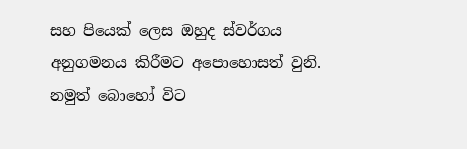සහ පියෙක් ලෙස ඔහුද ස්වර්ගය අනුගමනය කිරීමට අපොහොසත් වුනි. නමුත් බොහෝ විට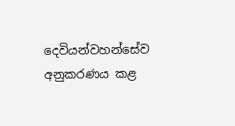දෙවියන්වහන්සේව අනුකරණය කළ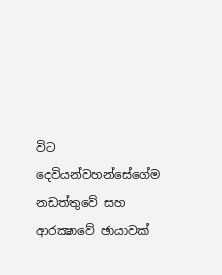විට දෙවියන්වහන්සේගේම නඩත්තුවේ සහ ආරක්‍ෂාවේ ඡායාවක්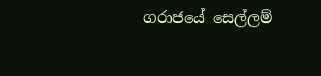ගරාජයේ සෙල්ලම්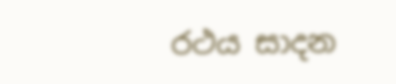රථය සාදන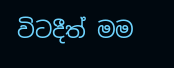විටදීත් මම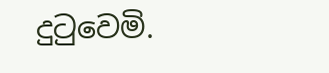දුටුවෙමි.